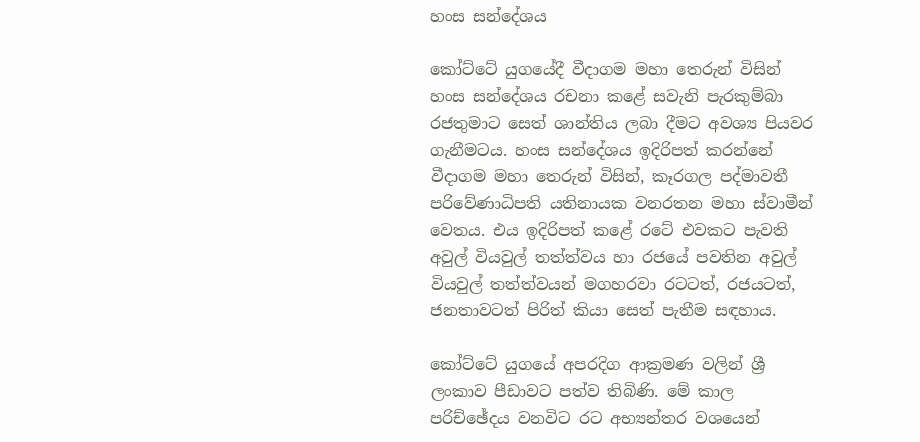හංස සන්දේශය

කෝට්ටේ යුගයේදී වීදාගම මහා තෙරුන් විසින් හංස සන්දේශය රචනා කළේ සවැනි පැරකුම්බා රජතුමාට සෙත් ශාන්තිය ලබා දීමට අවශ්‍ය පියවර ගැනීමටය. හංස සන්දේශය ඉදිරිපත් කරන්නේ වීදාගම මහා තෙරුන් විසින්, කෑරගල පද්මාවතී පරිවේණාධිපති යතිනායක වනරතන මහා ස්‌වාමීන් වෙතය. එය ඉදිරිපත් කළේ රටේ එවකට පැවති අවුල් වියවුල් තත්ත්වය හා රජයේ පවතින අවුල් වියවුල් තත්ත්වයන් මගහරවා රටටත්, රජයටත්, ජනතාවටත් පිරිත් කියා සෙත් පැතීම සඳහාය.

කෝට්ටේ යුගයේ අපරදිග ආක්‍රමණ වලින් ශ්‍රී ලංකාව පීඩාවට පත්ව තිබිණි. මේ කාල පරිච්ඡේදය වනවිට රට අභ්‍යන්තර වශයෙන්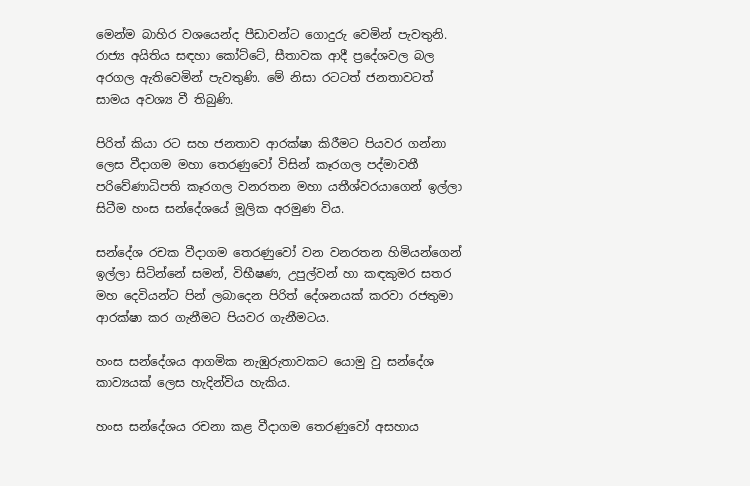මෙන්ම බාහිර වශයෙන්ද පීඩාවන්ට ගොදුරු වෙමින් පැවතුනි. රාජ්‍ය අයිතිය සඳහා කෝට්‌ටේ, සීතාවක ආදී ප්‍රදේශවල බල අරගල ඇතිවෙමින් පැවතුණි. මේ නිසා රටටත් ජනතාවටත් සාමය අවශ්‍ය වී තිබුණි.

පිරිත් කියා රට සහ ජනතාව ආරක්‌ෂා කිරීමට පියවර ගන්නා ලෙස වීදාගම මහා තෙරණුවෝ විසින් කෑරගල පද්මාවතී පරිවේණාධිපති කෑරගල වනරතන මහා යතීශ්වරයාගෙන් ඉල්ලා සිටීම හංස සන්දේශයේ මූලික අරමුණ විය.

සන්දේශ රචක වීදාගම තෙරණුවෝ වන වනරතන හිමියන්ගෙන් ඉල්ලා සිටින්නේ සමන්, විභීෂණ, උපුල්වන් හා කඳකුමර සතර මහ දෙවියන්ට පින් ලබාදෙන පිරිත් දේශනයක්‌ කරවා රජතුමා ආරක්‌ෂා කර ගැනීමට පියවර ගැනීමටය.

හංස සන්දේශය ආගමික නැඹුරුතාවකට යොමු වු සන්දේශ කාව්‍යයක්‌ ලෙස හැදින්විය හැකිය.

හංස සන්දේශය රචනා කළ වීදාගම තෙරණුවෝ අසහාය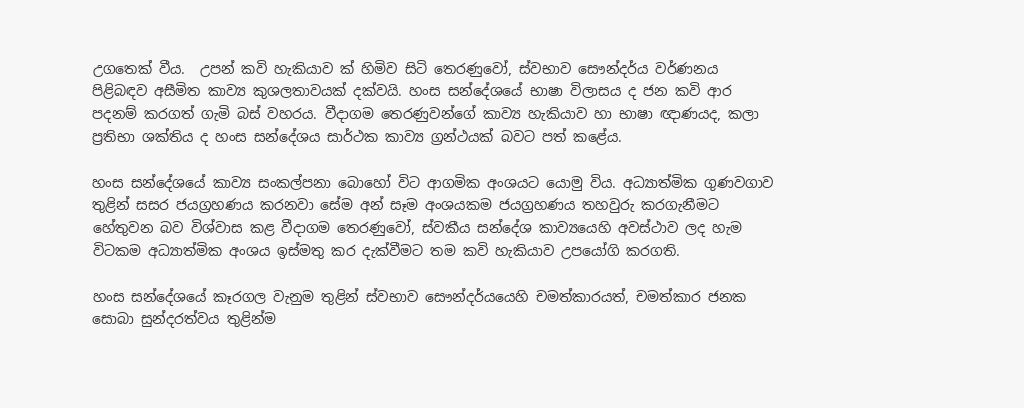උගතෙක්‌ වීය.  උපන් කවි හැකියාව ක් හිමිව සිටි තෙරණුවෝ, ස්‌වභාව සෞන්දර්ය වර්ණනය පිළිබඳව අසීමිත කාව්‍ය කුශලතාවයක් දක්වයි. හංස සන්දේශයේ භාෂා විලාසය ද ජන කවි ආර පදනම් කරගත් ගැමි බස්‌ වහරය. වීදාගම තෙරණුවන්ගේ කාව්‍ය හැකියාව හා භාෂා ඥාණයද, කලා ප්‍රතිභා ශක්‌තිය ද හංස සන්දේශය සාර්ථක කාව්‍ය ග්‍රන්ථයක්‌ බවට පත් කළේය.

හංස සන්දේශයේ කාව්‍ය සංකල්පනා බොහෝ විට ආගමික අංශයට යොමු විය. අධ්‍යාත්මික ගුණවගාව තුළින් සසර ජයග්‍රහණය කරනවා සේම අන් සෑම අංශයකම ජයග්‍රහණය තහවුරු කරගැනීමට හේතුවන බව විශ්වාස කළ වීදාගම තෙරණුවෝ, ස්‌වකීය සන්දේශ කාව්‍යයෙහි අවස්‌ථාව ලද හැම විටකම අධ්‍යාත්මික අංශය ඉස්‌මතු කර දැක්‌වීමට තම කවි හැකියාව උපයෝගි කරගති.

හංස සන්දේශයේ කෑරගල වැනුම තුළින් ස්‌වභාව සෞන්දර්යයෙහි චමත්කාරයත්, චමත්කාර ජනක සොබා සුන්දරත්වය තුළින්ම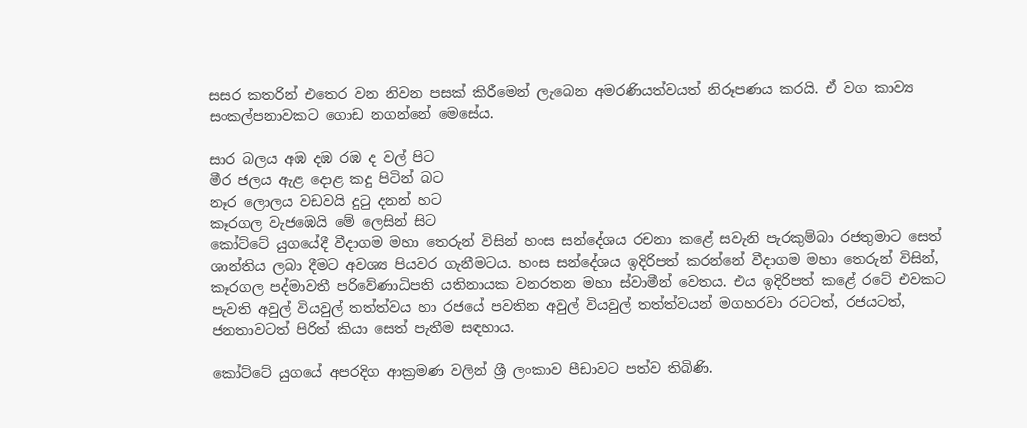සසර කතරින් එතෙර වන නිවන පසක්‌ කිරීමෙන් ලැබෙන අමරණියත්වයත් නිරූපණය කරයි. ඒ වග කාව්‍ය සංකල්පනාවකට ගොඩ නගන්නේ මෙසේය.

සාර බලය අඹ දඹ රඹ ද වල් පිට
මීර ජලය ඇළ දොළ කදු පිටින් බට
නෑර ලොලය වඩවයි දුටු දනන් හට
කෑරගල වැජඹෙයි මේ ලෙසින් සිට
කෝට්ටේ යුගයේදී වීදාගම මහා තෙරුන් විසින් හංස සන්දේශය රචනා කළේ සවැනි පැරකුම්බා රජතුමාට සෙත් ශාන්තිය ලබා දීමට අවශ්‍ය පියවර ගැනීමටය. හංස සන්දේශය ඉදිරිපත් කරන්නේ වීදාගම මහා තෙරුන් විසින්, කෑරගල පද්මාවතී පරිවේණාධිපති යතිනායක වනරතන මහා ස්‌වාමීන් වෙතය. එය ඉදිරිපත් කළේ රටේ එවකට පැවති අවුල් වියවුල් තත්ත්වය හා රජයේ පවතින අවුල් වියවුල් තත්ත්වයන් මගහරවා රටටත්, රජයටත්, ජනතාවටත් පිරිත් කියා සෙත් පැතීම සඳහාය.

කෝට්ටේ යුගයේ අපරදිග ආක්‍රමණ වලින් ශ්‍රී ලංකාව පීඩාවට පත්ව තිබිණි.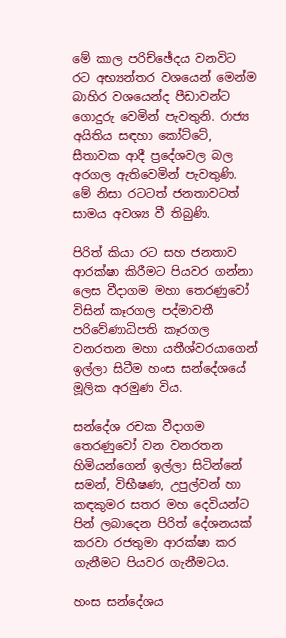මේ කාල පරිච්ඡේදය වනවිට රට අභ්‍යන්තර වශයෙන් මෙන්ම බාහිර වශයෙන්ද පීඩාවන්ට ගොදුරු වෙමින් පැවතුනි. රාජ්‍ය අයිතිය සඳහා කෝට්‌ටේ, සීතාවක ආදී ප්‍රදේශවල බල අරගල ඇතිවෙමින් පැවතුණි. මේ නිසා රටටත් ජනතාවටත් සාමය අවශ්‍ය වී තිබුණි.

පිරිත් කියා රට සහ ජනතාව ආරක්‌ෂා කිරීමට පියවර ගන්නා ලෙස වීදාගම මහා තෙරණුවෝ විසින් කෑරගල පද්මාවතී පරිවේණාධිපති කෑරගල වනරතන මහා යතීශ්වරයාගෙන් ඉල්ලා සිටීම හංස සන්දේශයේ මූලික අරමුණ විය.

සන්දේශ රචක වීදාගම තෙරණුවෝ වන වනරතන හිමියන්ගෙන් ඉල්ලා සිටින්නේ සමන්, විභීෂණ, උපුල්වන් හා කඳකුමර සතර මහ දෙවියන්ට පින් ලබාදෙන පිරිත් දේශනයක්‌ කරවා රජතුමා ආරක්‌ෂා කර ගැනීමට පියවර ගැනීමටය.

හංස සන්දේශය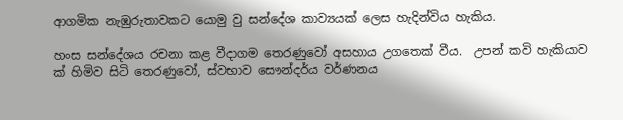ආගමික නැඹුරුතාවකට යොමු වු සන්දේශ කාව්‍යයක්‌ ලෙස හැදින්විය හැකිය.

හංස සන්දේශය රචනා කළ වීදාගම තෙරණුවෝ අසහාය උගතෙක්‌ වීය.  උපන් කවි හැකියාව ක් හිමිව සිටි තෙරණුවෝ, ස්‌වභාව සෞන්දර්ය වර්ණනය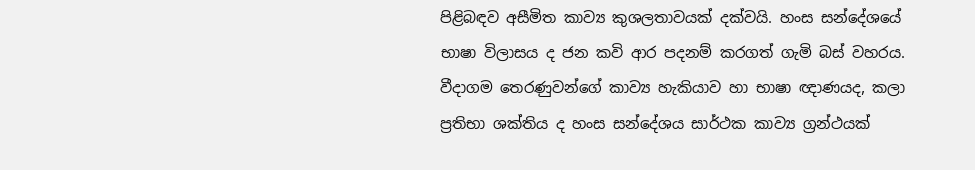පිළිබඳව අසීමිත කාව්‍ය කුශලතාවයක් දක්වයි. හංස සන්දේශයේ භාෂා විලාසය ද ජන කවි ආර පදනම් කරගත් ගැමි බස්‌ වහරය. වීදාගම තෙරණුවන්ගේ කාව්‍ය හැකියාව හා භාෂා ඥාණයද, කලා ප්‍රතිභා ශක්‌තිය ද හංස සන්දේශය සාර්ථක කාව්‍ය ග්‍රන්ථයක්‌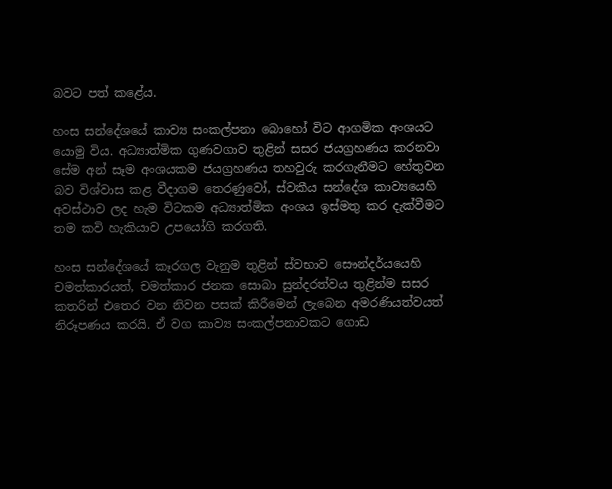බවට පත් කළේය.

හංස සන්දේශයේ කාව්‍ය සංකල්පනා බොහෝ විට ආගමික අංශයට යොමු විය. අධ්‍යාත්මික ගුණවගාව තුළින් සසර ජයග්‍රහණය කරනවා සේම අන් සෑම අංශයකම ජයග්‍රහණය තහවුරු කරගැනීමට හේතුවන බව විශ්වාස කළ වීදාගම තෙරණුවෝ, ස්‌වකීය සන්දේශ කාව්‍යයෙහි අවස්‌ථාව ලද හැම විටකම අධ්‍යාත්මික අංශය ඉස්‌මතු කර දැක්‌වීමට තම කවි හැකියාව උපයෝගි කරගති.

හංස සන්දේශයේ කෑරගල වැනුම තුළින් ස්‌වභාව සෞන්දර්යයෙහි චමත්කාරයත්, චමත්කාර ජනක සොබා සුන්දරත්වය තුළින්ම සසර කතරින් එතෙර වන නිවන පසක්‌ කිරීමෙන් ලැබෙන අමරණියත්වයත් නිරූපණය කරයි. ඒ වග කාව්‍ය සංකල්පනාවකට ගොඩ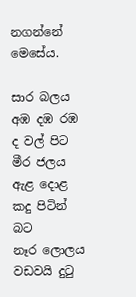නගන්නේ මෙසේය.

සාර බලය අඹ දඹ රඹ ද වල් පිට
මීර ජලය ඇළ දොළ කදු පිටින් බට
නෑර ලොලය වඩවයි දුටු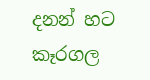දනන් හට
කෑරගල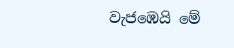වැජඹෙයි මේ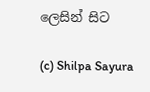ලෙසින් සිට

(c) Shilpa Sayura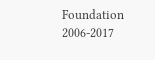Foundation 2006-2017